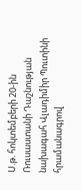Ս.թ. հոկտեմբերի 20-ին Ռուսաստանի Դաշնության նախագահ Վլադիմիր Պուտինի հրամանագրով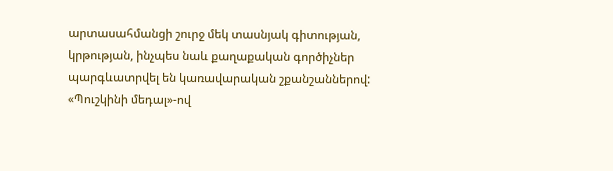արտասահմանցի շուրջ մեկ տասնյակ գիտության, կրթության, ինչպես նաև քաղաքական գործիչներ պարգևատրվել են կառավարական շքանշաններով: «Պուշկինի մեդալ»-ով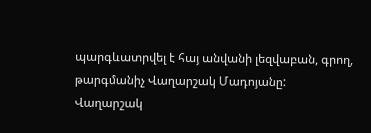պարգևատրվել է հայ անվանի լեզվաբան, գրող, թարգմանիչ Վաղարշակ Մադոյանը:
Վաղարշակ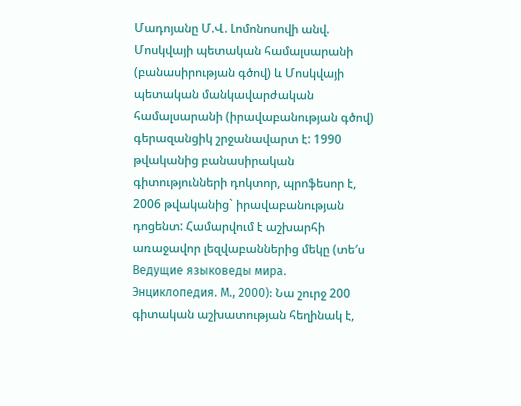Մադոյանը Մ.Վ. Լոմոնոսովի անվ. Մոսկվայի պետական համալսարանի (բանասիրության գծով) և Մոսկվայի պետական մանկավարժական համալսարանի (իրավաբանության գծով) գերազանցիկ շրջանավարտ է: 1990 թվականից բանասիրական գիտությունների դոկտոր, պրոֆեսոր է, 2006 թվականից` իրավաբանության դոցենտ: Համարվում է աշխարհի առաջավոր լեզվաբաններից մեկը (տե′ս Ведущие языковеды мира. Энциклопедия. М., 2000): Նա շուրջ 200 գիտական աշխատության հեղինակ է,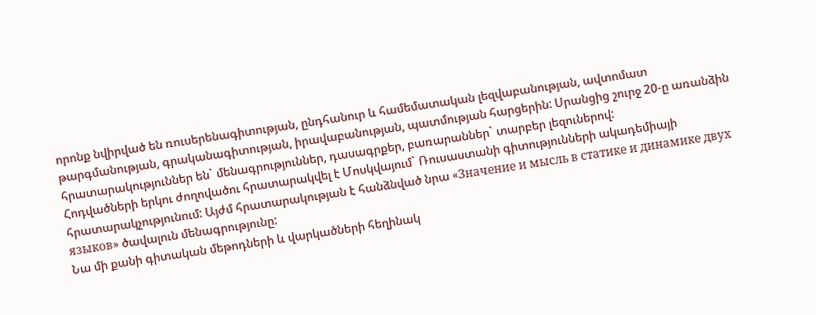որոնք նվիրված են ռուսերենագիտության, ընդհանուր և համեմատական լեզվաբանության, ավտոմատ թարգմանության, գրականագիտության, իրավաբանության, պատմության հարցերին: Սրանցից շուրջ 20-ը առանձին հրատարակություններ են` մենագրություններ, դասագրքեր, բառարաններ` տարբեր լեզուներով:
Հոդվածների երկու ժողովածու հրատարակվել է Մոսկվայում` Ռուսաստանի գիտությունների ակադեմիայի հրատարակչությունում: Այժմ հրատարակության է հանձնված նրա «Значение и мысль в статике и динамике двух языков» ծավալուն մենագրությունը:
Նա մի քանի գիտական մեթոդների և վարկածների հեղինակ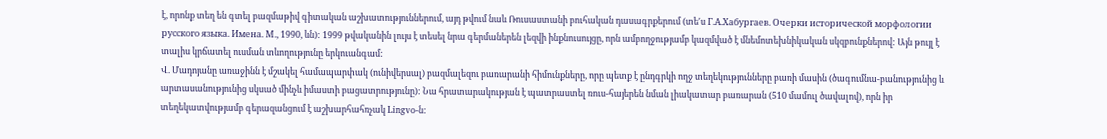է, որոնք տեղ են գտել բազմաթիվ գիտական աշխատություններում, այդ թվում նաև Ռուսաստանի բուհական դասագրքերում (տե′ս Г.А.Хабургаев. Очерки исторической морфологии русского языка. Имена. М., 1990, ևն): 1999 թվականին լույս է տեսել նրա գերմաներեն լեզվի ինքնուսույցը, որն ամբողջությամբ կազմված է մնեմոտեխնիկական սկզբունքներով: Այն թույլ է տալիս կրճատել ուսման տևողությունը երկուանգամ:
Վ. Մադոյանը առաջինն է մշակել համապարփակ (ունիվերսալ) բազմալեզու բառարանի հիմունքները, որը պետք է ընդգրկի ողջ տեղեկությունները բառի մասին (ծագումնա-բանությունից և արտասանությունից սկսած մինչև իմաստի բացատրությունը): Նա հրատարակության է պատրաստել ռուս-հայերեն նման լիակատար բառարան (510 մամուլ ծավալով), որն իր տեղեկատվությամբ գերազանցում է աշխարհահռչակ Lingvo-ն: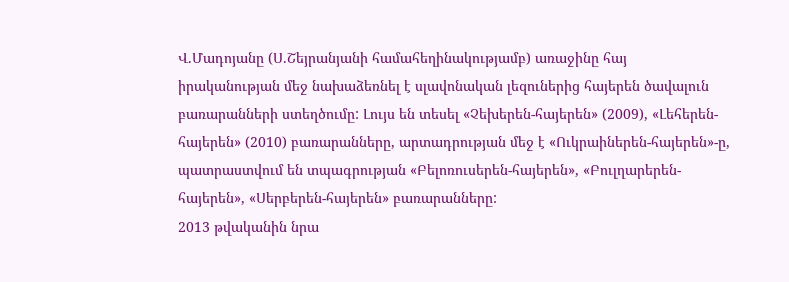Վ.Մադոյանը (Ս.Շեյրանյանի համահեղինակությամբ) առաջինը հայ իրականության մեջ նախաձեռնել է սլավոնական լեզուներից հայերեն ծավալուն բառարանների ստեղծումը: Լույս են տեսել «Չեխերեն-հայերեն» (2009), «Լեհերեն-հայերեն» (2010) բառարանները, արտադրության մեջ է «Ուկրաիներեն-հայերեն»-ը, պատրաստվում են տպագրության «Բելոռուսերեն-հայերեն», «Բուլղարերեն-հայերեն», «Սերբերեն-հայերեն» բառարանները:
2013 թվականին նրա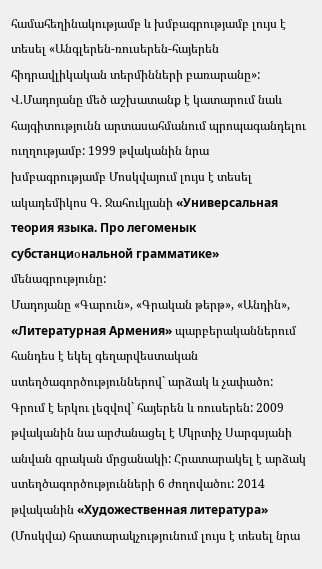համահեղինակությամբ և խմբագրությամբ լույս է տեսել «Անգլերեն-ռուսերեն-հայերեն հիդրավլիկական տերմինների բառարանը»:
Վ.Մադոյանը մեծ աշխատանք է կատարում նաև հայգիտությունն արտասահմանում պրոպագանդելու ուղղությամբ: 1999 թվականին նրա խմբագրությամբ Մոսկվայում լույս է տեսել ակադեմիկոս Գ. Ջահուկյանի «Универсальная теория языка. Про легоменык субстанциօнальной грамматике» մենագրությունը:
Մադոյանը «Գարուն», «Գրական թերթ», «Անդին», «Литературная Армения» պարբերականներում հանդես է եկել գեղարվեստական ստեղծագործություններով` արձակ և չափածո: Գրում է երկու լեզվով` հայերեն և ռուսերեն: 2009 թվականին նա արժանացել է Մկրտիչ Սարգսյանի անվան գրական մրցանակի: Հրատարակել է արձակ ստեղծագործությունների 6 ժողովածու: 2014 թվականին «Художественная литература» (Մոսկվա) հրատարակչությունում լույս է տեսել նրա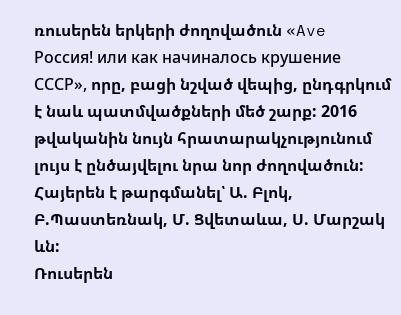ռուսերեն երկերի ժողովածուն «Ave Россия! или как начиналось крушение СССР», որը, բացի նշված վեպից, ընդգրկում է նաև պատմվածքների մեծ շարք: 2016 թվականին նույն հրատարակչությունում լույս է ընծայվելու նրա նոր ժողովածուն:
Հայերեն է թարգմանել՝ Ա. Բլոկ, Բ.Պաստեռնակ, Մ. Ցվետաևա, Ս. Մարշակ ևն:
Ռուսերեն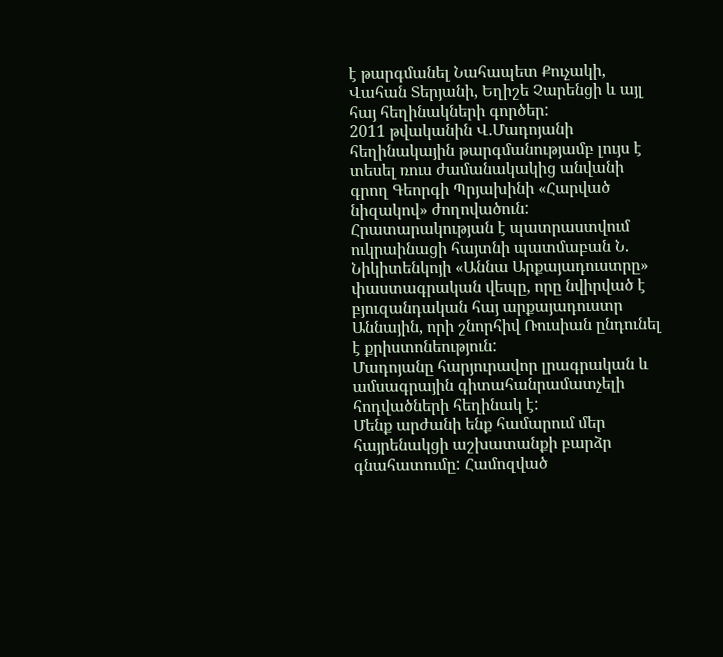է թարգմանել Նահապետ Քուչակի, Վահան Տերյանի, Եղիշե Չարենցի և այլ հայ հեղինակների գործեր:
2011 թվականին Վ.Մադոյանի հեղինակային թարգմանությամբ լույս է տեսել ռուս ժամանակակից անվանի գրող Գեորգի Պրյախինի «Հարված նիզակով» ժողովածուն: Հրատարակության է պատրաստվում ուկրաինացի հայտնի պատմաբան Ն. Նիկիտենկոյի «Աննա Արքայադուստրը» փաստագրական վեպը, որը նվիրված է բյուզանդական հայ արքայադուստր Աննային, որի շնորհիվ Ռուսիան ընդունել է քրիստոնեություն:
Մադոյանը հարյուրավոր լրագրական և ամսագրային գիտահանրամատչելի հոդվածների հեղինակ է:
Մենք արժանի ենք համարում մեր հայրենակցի աշխատանքի բարձր գնահատումը: Համոզված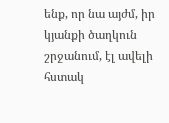ենք, որ նա այժմ, իր կյանքի ծաղկուն շրջանում, էլ ավելի հստակ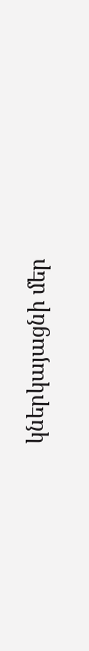կներկայացնի մեր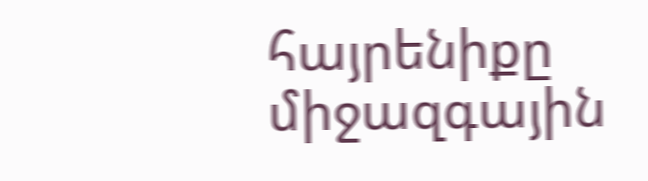հայրենիքը միջազգային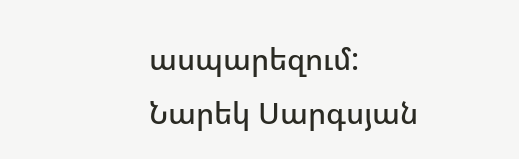ասպարեզում:
Նարեկ Սարգսյան